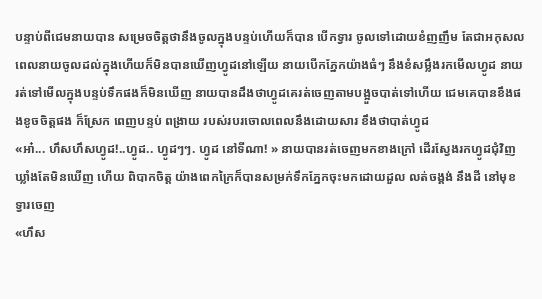បន្ទាប់ពីជេមនាយបាន សម្រេចចិត្តថានឹងចូលក្នុងបន្ទប់ហើយក៏បាន បើកទ្វារ ចូលទៅដោយខំញញឹម តែជាអកុសល ពេលនាយចូលដល់ក្នុងហើយក៏មិនបានឃើញហ្វូដនៅឡើយ នាយបើកភ្នែកយ៉ាងធំៗ នឹងខំសម្លឹងរកមើលហ្វូដ នាយរត់ទៅមើលក្នុងបន្ទប់ទឹកផងក៏មិនឃើញ នាយបានដឹងថាហ្វូដគេរត់ចេញតាមបង្អួចបាត់ទៅហើយ ជេមគេបានខឹងផងខូចចិត្ដផង ក៏ស្រែក ពេញបន្ទប់ ពង្រាយ របស់របរចោលពេលនឹងដោយសារ ខឹងថាបាត់ហ្វូដ
«អា៎... ហឹសហឹសហ្វូដ!..ហ្វូដ.. ហ្វូដៗៗ. ហ្វូដ នៅទីណា! » នាយបានរត់ចេញមកខាងក្រៅ ដើរស្វែងរកហ្វូដជុំវិញឃ្លាំងតែមិនឃើញ ហើយ ពិបាកចិត្ដ យ៉ាងពេកក្រៃក៏បានសម្រក់ទឹកភ្នែកចុះមកដោយដួល លត់ចង្គង់ នឹងដី នៅមុខទ្វារចេញ
«ហឹស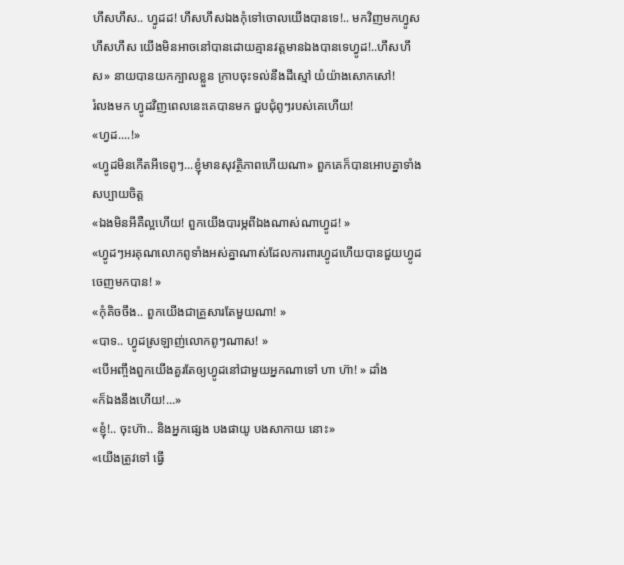ហឹសហឹស.. ហ្វូដដ! ហឹសហឹសឯងកុំទៅចោលយើងបានទេ!.. មកវិញមកហ្វូសហឹសហឹស យើងមិនអាចនៅបានដោយគ្មានវត្ដមានឯងបានទេហ្វូដ!..ហឹសហឹស» នាយបានយកក្បាលខ្លួន ក្រាបចុះទល់នឹងដីស្មៅ យំយ៉ាងសោកសៅ!
រំលងមក ហ្វូដវិញពេលនេះគេបានមក ជួបជុំពូៗរបស់គេហើយ!
«ហ្វដ....!»
«ហ្វូដមិនកើតអីទេពូៗ...ខ្ញុំមានសុវត្ថិភាពហើយណា» ពួកគេក៏បានអោបគ្នាទាំងសប្បាយចិត្ដ
«ឯងមិនអីគឺល្អហើយ! ពួកយើងបារម្ភពីឯងណាស់ណាហ្វូដ! »
«ហ្វូដៗអរគុណលោកពូទាំងអស់គ្នាណាស់ដែលការពារហ្វូដហើយបានជួយហ្វូដចេញមកបាន! »
«កុំគិចចឹង.. ពួកយើងជាគ្រួសារតែមួយណា! »
«បាទ.. ហ្វូដស្រឡាញ់លោកពូៗណាស! »
«បើអញ្ចឹងពួកយើងគួរតែឲ្យហ្វូដនៅជាមួយអ្នកណាទៅ ហា ហ៊ា! » ដាំង
«ក៏ឯងនឹងហើយ!...»
«ខ្ញុំ!.. ចុះហ៊ា.. និងអ្នកផ្សេង បងផាយូ បងសាកាយ នោះ»
«យើងត្រូវទៅ ធ្វើ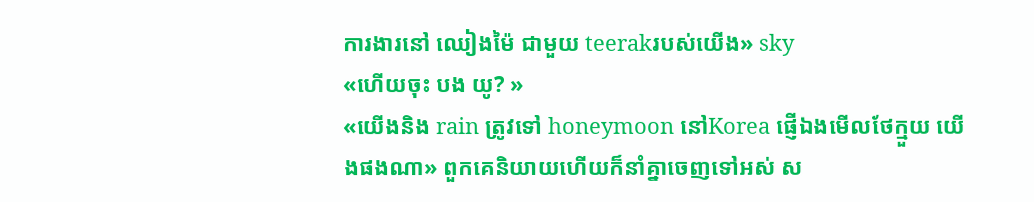ការងារនៅ ឈៀងម៉ៃ ជាមួយ teerakរបស់យើង» sky
«ហើយចុះ បង យូ? »
«យើងនិង rain ត្រូវទៅ honeymoon នៅKorea ផ្ញើឯងមើលថែក្មួយ យើងផងណា» ពួកគេនិយាយហើយក៏នាំគ្នាចេញទៅអស់ ស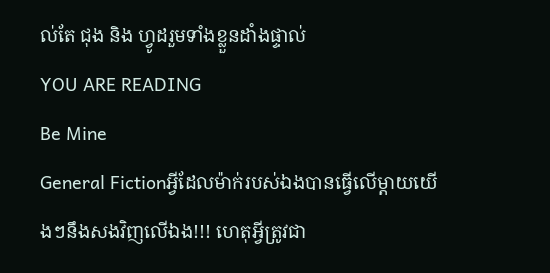ល់តែ ជុង និង ហ្វូដរួមទាំងខ្លួនដាំងផ្ទាល់
YOU ARE READING
Be Mine
General Fictionអ្វីដែលម៉ាក់របស់ឯងបានធ្វើលើម្ដាយយើងៗនឹងសងវិញលើឯង!!! ហេតុអ្វីត្រូវជា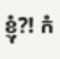ខ្ញុំ?! កំ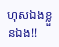ហុសឯងខ្លួនឯង!!